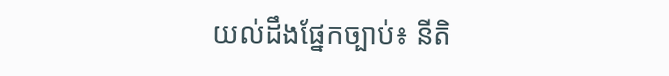យល់ដឹងផ្នែកច្បាប់៖ នីតិ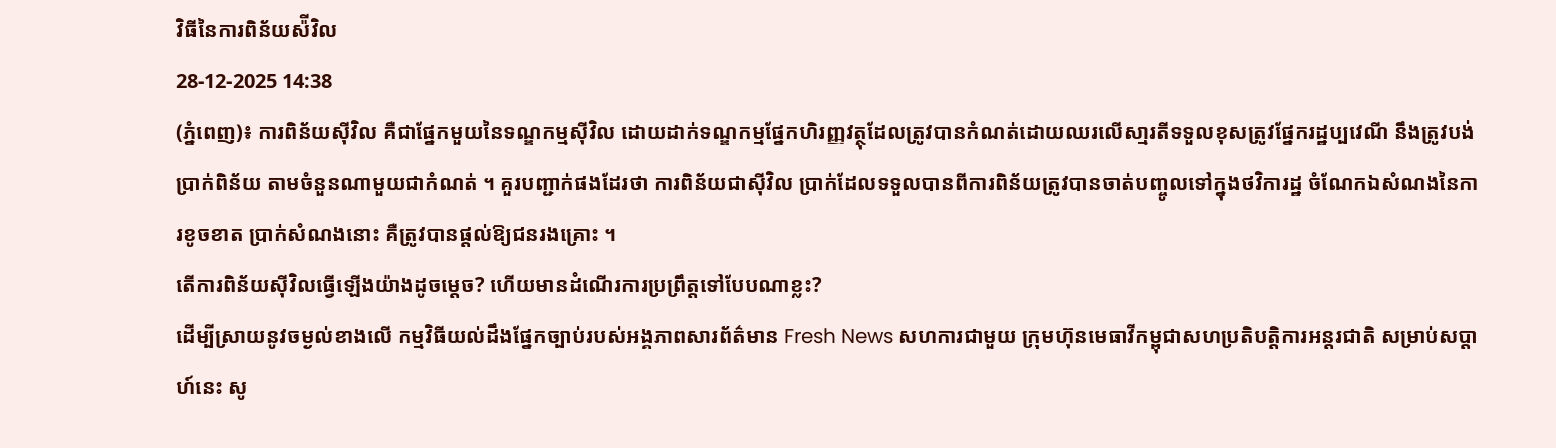វិធីនៃការពិន័យស៉ីវិល
28-12-2025 14:38
(ភ្នំពេញ)៖ ការពិន័យស៊ីវិល គឺជាផ្នែកមួយនៃទណ្ឌកម្មស៊ីវិល ដោយដាក់ទណ្ឌកម្មផ្នែកហិរញ្ញវត្ថុដែលត្រូវបានកំណត់ដោយឈរលើសា្មរតីទទួលខុសត្រូវផ្នែករដ្ឋប្បវេណី នឹងត្រូវបង់ប្រាក់ពិន័យ តាមចំនួនណាមួយជាកំណត់ ។ គួរបញ្ជាក់ផងដែរថា ការពិន័យជាស៊ីវិល ប្រាក់ដែលទទួលបានពីការពិន័យត្រូវបានចាត់បញ្ចូលទៅក្នុងថវិការដ្ឋ ចំណែកឯសំណងនៃការខូចខាត ប្រាក់សំណងនោះ គឺត្រូវបានផ្តល់ឱ្យជនរងគ្រោះ ។
តើការពិន័យស៊ីវិលធ្វើឡើងយ៉ាងដូចម្ដេច? ហើយមានដំណើរការប្រព្រឹត្តទៅបែបណាខ្លះ?
ដើម្បីស្រាយនូវចម្ងល់ខាងលើ កម្មវិធីយល់ដឹងផ្នែកច្បាប់របស់អង្គភាពសារព័ត៌មាន Fresh News សហការជាមួយ ក្រុមហ៊ុនមេធាវីកម្ពុជាសហប្រតិបត្ដិការអន្ដរជាតិ សម្រាប់សប្ដាហ៍នេះ សូ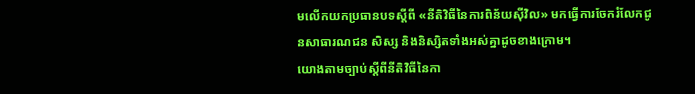មលើកយកប្រធានបទស្ដីពី «នីតិវិធីនៃការពិន័យស៊ីវិល» មកធ្វើការចែករំលែកជូនសាធារណជន សិស្ស និងនិស្សិតទាំងអស់គ្នាដូចខាងក្រោម។
យោងតាមច្បាប់ស្ដីពីនីតិវិធីនៃកា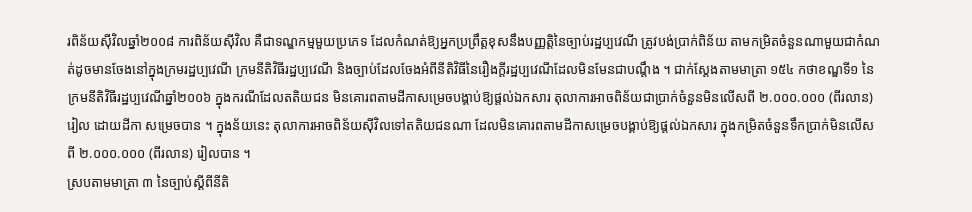រពិន័យស៊ីវិលឆ្នាំ២០០៨ ការពិន័យស៊ីវិល គឺជាទណ្ឌកម្មមួយប្រភេទ ដែលកំណត់ឱ្យអ្នកប្រព្រឹត្តខុសនឹងបញ្ញត្តិនៃច្បាប់រដ្ឋប្បវេណី ត្រូវបង់ប្រាក់ពិន័យ តាមកម្រិតចំនួនណាមួយជាកំណត់ដូចមានចែងនៅក្នុងក្រមរដ្ឋប្បវេណី ក្រមនីតិវិធីរដ្ឋប្បវេណី និងច្បាប់ដែលចែងអំពីនីតិវិធីនៃរឿងក្ដីរដ្ឋប្បវេណីដែលមិនមែនជាបណ្ដឹង ។ ជាក់ស្ដែងតាមមាត្រា ១៥៤ កថាខណ្ឌទី១ នៃក្រមនីតិវិធីរដ្ឋប្បវេណីឆ្នាំ២០០៦ ក្នុងករណីដែលតតិយជន មិនគោរពតាមដីកាសម្រេចបង្គាប់ឱ្យផ្តល់ឯកសារ តុលាការអាចពិន័យជាប្រាក់ចំនួនមិនលើសពី ២.០០០.០០០ (ពីរលាន) រៀល ដោយដីកា សម្រេចបាន ។ ក្នុងន័យនេះ តុលាការអាចពិន័យស៊ីវិលទៅតតិយជនណា ដែលមិនគោរពតាមដីកាសម្រេចបង្គាប់ឱ្យផ្តល់ឯកសារ ក្នុងកម្រិតចំនួនទឹកប្រាក់មិនលើសពី ២.០០០.០០០ (ពីរលាន) រៀលបាន ។
ស្របតាមមាត្រា ៣ នៃច្បាប់ស្ដីពីនីតិ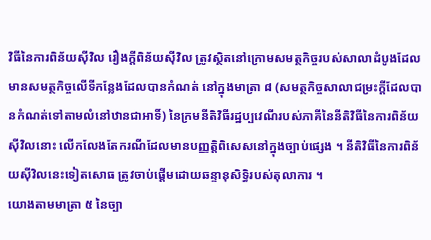វិធីនៃការពិន័យស៊ីវិល រឿងក្តីពិន័យស៊ីវិល ត្រូវស្ថិតនៅក្រោមសមត្ថកិច្ចរបស់សាលាដំបូងដែលមានសមត្ថកិច្ចលើទីកន្លែងដែលបានកំណត់ នៅក្នុងមាត្រា ៨ (សមត្ថកិច្ចសាលាជម្រះក្តីដែលបានកំណត់ទៅតាមលំនៅឋានជាអាទិ៍) នៃក្រមនីតិវិធីរដ្ឋប្បវេណីរបស់ភាគីនៃនីតិវិធីនៃការពិន័យស៊ីវិលនោះ លើកលែងតែករណីដែលមានបញ្ញត្តិពិសេសនៅក្នុងច្បាប់ផ្សេង ។ នីតិវិធីនៃការពិន័យស៊ីវិលនេះទៀតសោធ ត្រូវចាប់ផ្តើមដោយឆន្ទានុសិទ្ធិរបស់តុលាការ ។
យោងតាមមាត្រា ៥ នៃច្បា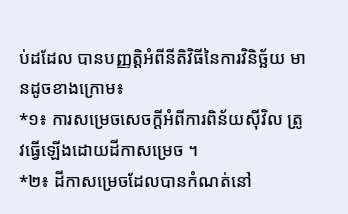ប់ដដែល បានបញ្ញត្តិអំពីនីតិវិធីនៃការវិនិច្ឆ័យ មានដូចខាងក្រោម៖
*១៖ ការសម្រេចសេចក្តីអំពីការពិន័យស៊ីវិល ត្រូវធ្វើឡើងដោយដីកាសម្រេច ។
*២៖ ដីកាសម្រេចដែលបានកំណត់នៅ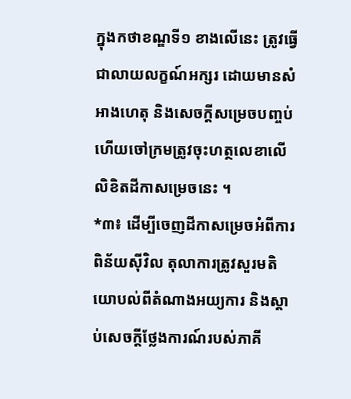ក្នុងកថាខណ្ឌទី១ ខាងលើនេះ ត្រូវធ្វើជាលាយលក្ខណ៍អក្សរ ដោយមានសំអាងហេតុ និងសេចក្តីសម្រេចបញ្ចប់ ហើយចៅក្រមត្រូវចុះហត្ថលេខាលើលិខិតដីកាសម្រេចនេះ ។
*៣៖ ដើម្បីចេញដីកាសម្រេចអំពីការពិន័យស៊ីវិល តុលាការត្រូវសួរមតិយោបល់ពីតំណាងអយ្យការ និងស្តាប់សេចក្តីថ្លែងការណ៍របស់ភាគី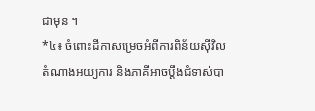ជាមុន ។
*៤៖ ចំពោះដីកាសម្រេចអំពីការពិន័យស៊ីវិល តំណាងអយ្យការ និងភាគីអាចប្តឹងជំទាស់បា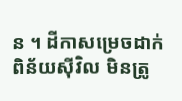ន ។ ដីកាសម្រេចដាក់ពិន័យស៊ីវិល មិនត្រូ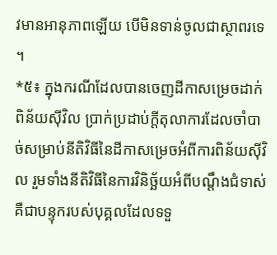វមានអានុភាពឡើយ បើមិនទាន់ចូលជាស្ថាពរទេ ។
*៥៖ ក្នុងករណីដែលបានចេញដីកាសម្រេចដាក់ពិន័យស៊ីវិល ប្រាក់ប្រដាប់ក្តីតុលាការដែលចាំបាច់សម្រាប់នីតិវិធីនៃដីកាសម្រេចអំពីការពិន័យស៊ីវិល រួមទាំងនីតិវិធីនៃការវិនិច្ឆ័យអំពីបណ្ដឹងជំទាស់ គឺជាបន្ទុករបស់បុគ្គលដែលទទួ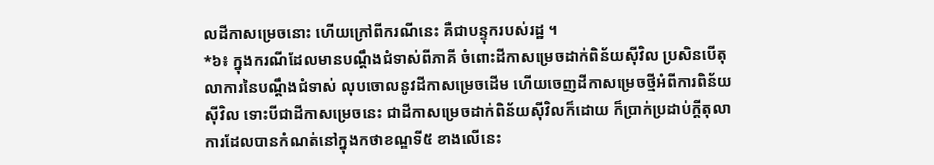លដីកាសម្រេចនោះ ហើយក្រៅពីករណីនេះ គឺជាបន្ទុករបស់រដ្ឋ ។
*៦៖ ក្នុងករណីដែលមានបណ្តឹងជំទាស់ពីភាគី ចំពោះដីកាសម្រេចដាក់ពិន័យស៊ីវិល ប្រសិនបើតុលាការនៃបណ្តឹងជំទាស់ លុបចោលនូវដីកាសម្រេចដើម ហើយចេញដីកាសម្រេចថ្មីអំពីការពិន័យស៊ីវិល ទោះបីជាដីកាសម្រេចនេះ ជាដីកាសម្រេចដាក់ពិន័យស៊ីវិលក៏ដោយ ក៏ប្រាក់ប្រដាប់ក្តីតុលាការដែលបានកំណត់នៅក្នុងកថាខណ្ឌទី៥ ខាងលើនេះ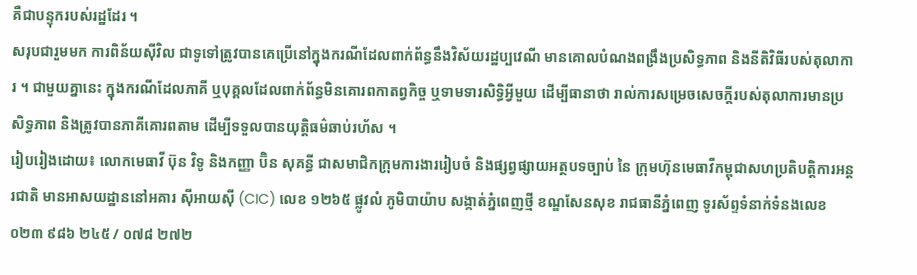គឺជាបន្ទុករបស់រដ្ឋដែរ ។
សរុបជារួមមក ការពិន័យស៊ីវិល ជាទូទៅត្រូវបានគេប្រើនៅក្នុងករណីដែលពាក់ព័ន្ធនឹងវិស័យរដ្ឋប្បវេណី មានគោលបំណងពង្រឹងប្រសិទ្ធភាព និងនីតិវិធីរបស់តុលាការ ។ ជាមួយគ្នានេះ ក្នុងករណីដែលភាគី ឬបុគ្គលដែលពាក់ព័ន្ធមិនគោរពកាតព្វកិច្ច ឬទាមទារសិទ្ធិអ្វីមួយ ដើម្បីធានាថា រាល់ការសម្រេចសេចក្តីរបស់តុលាការមានប្រសិទ្ធភាព និងត្រូវបានភាគីគោរពតាម ដើម្បីទទួលបានយុត្តិធម៌ឆាប់រហ័ស ។
រៀបរៀងដោយ៖ លោកមេធាវី ប៊ុន វិទូ និងកញ្ញា ប៊ិន សុគន្ធី ជាសមាជិកក្រុមការងាររៀបចំ និងផ្សព្វផ្សាយអត្ថបទច្បាប់ នៃ ក្រុមហ៊ុនមេធាវីកម្ពុជាសហប្រតិបត្តិការអន្តរជាតិ មានអាសយដ្ឋាននៅអគារ ស៊ីអាយស៊ី (CIC) លេខ ១២៦៥ ផ្លូវលំ ភូមិបាយ៉ាប សង្កាត់ភ្នំពេញថ្មី ខណ្ឌសែនសុខ រាជធានីភ្នំពេញ ទូរស័ព្ទទំនាក់ទំនងលេខ ០២៣ ៩៨៦ ២៤៥ / ០៧៨ ២៧២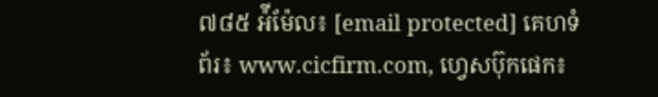៧៨៥ អ៉ីម៉ែល៖ [email protected] គេហទំព័រ៖ www.cicfirm.com, ហ្វេសប៊ុកផេក៖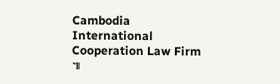Cambodia International Cooperation Law Firm ៕